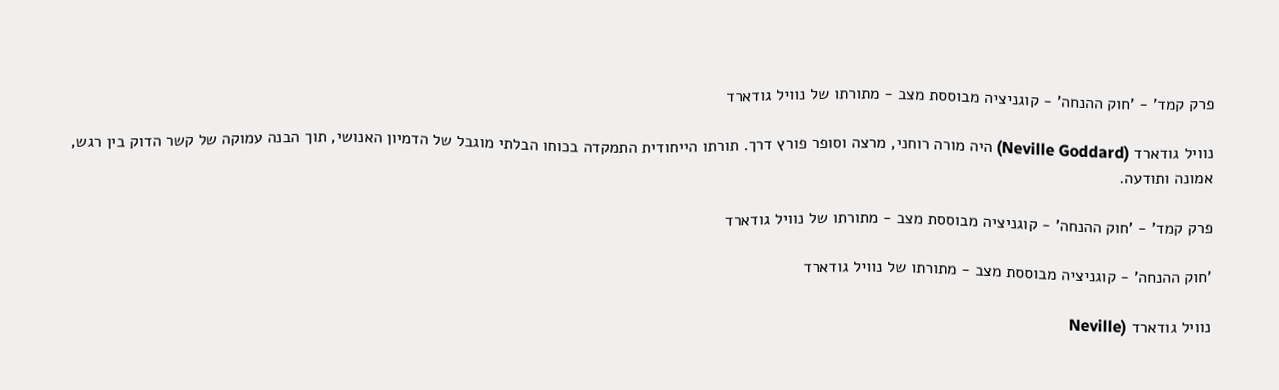פרק קמד' - 'חוק ההנחה' - קוגניציה מבוססת מצב - מתורתו של נוויל גודארד

נוויל גודארד (Neville Goddard) היה מורה רוחני, מרצה וסופר פורץ דרך. תורתו הייחודית התמקדה בכוחו הבלתי מוגבל של הדמיון האנושי, תוך הבנה עמוקה של קשר הדוק בין רגש, אמונה ותודעה.

פרק קמד' - 'חוק ההנחה' - קוגניציה מבוססת מצב - מתורתו של נוויל גודארד

'חוק ההנחה' - קוגניציה מבוססת מצב - מתורתו של נוויל גודארד

נוויל גודארד (Neville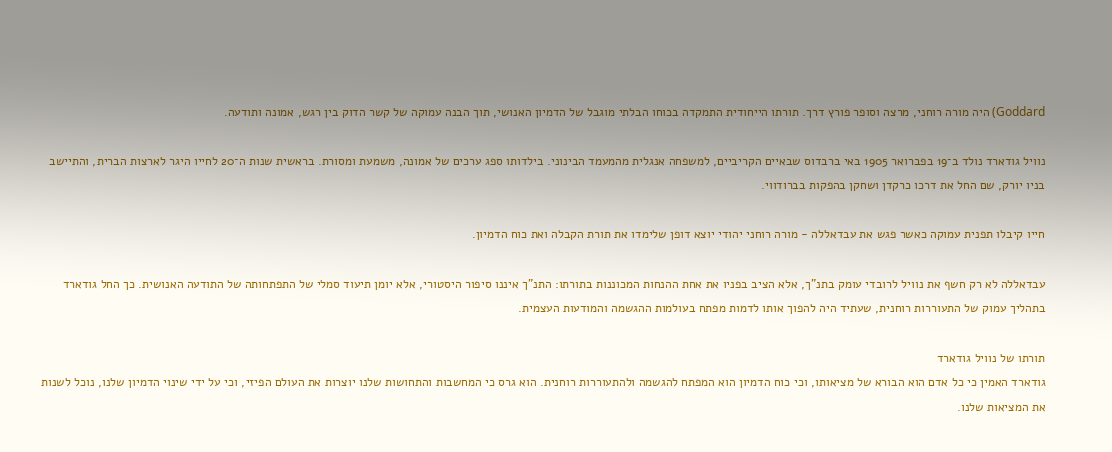Goddard) היה מורה רוחני, מרצה וסופר פורץ דרך. תורתו הייחודית התמקדה בכוחו הבלתי מוגבל של הדמיון האנושי, תוך הבנה עמוקה של קשר הדוק בין רגש, אמונה ותודעה.

נוויל גודארד נולד ב־19 בפברואר 1905 באי ברבדוס שבאיים הקריביים, למשפחה אנגלית מהמעמד הבינוני. בילדותו ספג ערכים של אמונה, משמעת ומסורת. בראשית שנות ה־20 לחייו היגר לארצות הברית, והתיישב בניו יורק, שם החל את דרכו כרקדן ושחקן בהפקות בברודווי.

חייו קיבלו תפנית עמוקה כאשר פגש את עבדאללה - מורה רוחני יהודי יוצא דופן שלימדו את תורת הקבלה ואת כוח הדמיון.

עבדאללה לא רק חשף את נוויל לרובדי עומק בתנ"ך, אלא הציב בפניו את אחת ההנחות המכוננות בתורתו: התנ"ך איננו סיפור היסטורי, אלא יומן תיעוד סמלי של התפתחותה של התודעה האנושית. כך החל גודארד בתהליך עמוק של התעוררות רוחנית, שעתיד היה להפוך אותו לדמות מפתח בעולמות ההגשמה והמודעות העצמית.

תורתו של נוויל גודארד
גודארד האמין כי כל אדם הוא הבורא של מציאותו, וכי כוח הדמיון הוא המפתח להגשמה ולהתעוררות רוחנית. הוא גרס כי המחשבות והתחושות שלנו יוצרות את העולם הפיזי, וכי על ידי שינוי הדמיון שלנו, נוכל לשנות את המציאות שלנו.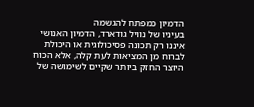הדמיון כמפתח להגשמה
בעיניו של נוויל גודארד, הדמיון האנושי איננו רק תכונה פסיכולוגית או היכולת לברוח מן המציאות לעת קלה, אלא הכוח היוצר החזק ביותר שקיים לשימושה של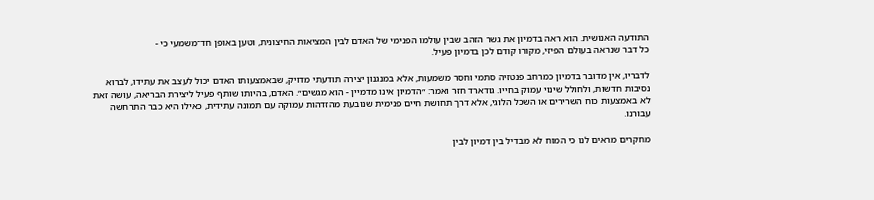התודעה האנושית. הוא ראה בדמיון את גשר הזהב שבין עולמו הפנימי של האדם לבין המציאות החיצונית, וטען באופן חד־משמעי כי -
כל דבר שנראה בעולם הפיזי, מקורו קודם לכן בדמיון פעיל.

לדבריו, אין מדובר בדמיון כמרחב פנטזיה סתמי וחסר משמעות, אלא במנגנון יצירה תודעתי מדויק, שבאמצעותו האדם יכול לעצב את עתידו, לברוא נסיבות חדשות, ולחולל שינוי עמוק בחייו. גודארד חזר ואמר: ״הדמיון אינו מדמיין - הוא מגשים״. האדם, בהיותו שותף פעיל ליצירת הבריאה, עושה זאת לא באמצעות כוח השרירים או השכל הלוגי, אלא דרך תחושת חיים פנימית שנובעת מהזדהות עמוקה עם תמונה עתידית, כאילו היא כבר התרחשה עבורנו.

מחקרים מראים לנו כי המוח לא מבדיל בין דמיון לבין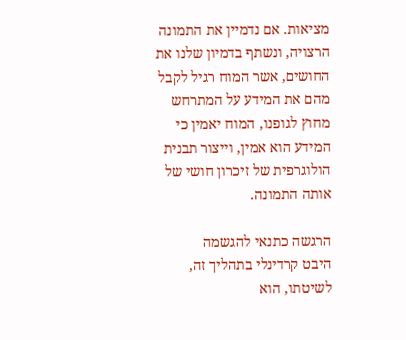מציאות. אם נדמיין את התמונה הרצויה, ונשתף בדמיון שלנו את החושים, אשר המוח רגיל לקבל מהם את המידע על המתרחש מחוץ לגופנו, המוח יאמין כי המידע הוא אמין, וייצור תבנית הולוגרפית של זיכרון חושי של אותה התמונה.

הרגשה כתנאי להגשמה
היבט קרדינלי בתהליך זה, לשיטתו, הוא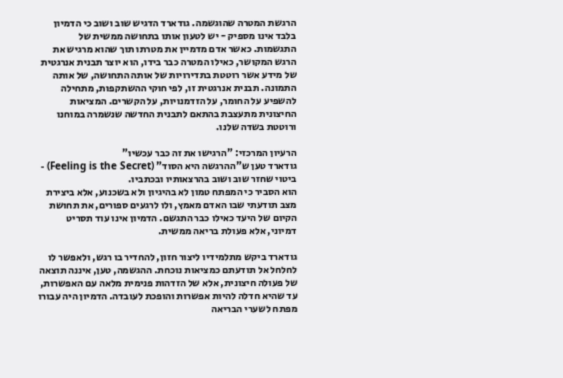הרגשת המטרה שהוגשמה. גודארד הדגיש שוב ושוב כי הדמיון בלבד אינו מספיק - יש לטעון אותו בתחושה ממשית של התגשמות. כאשר אדם מדמיין את מטרתו תוך שהוא מרגיש את הרגש המקושר, כאילו המטרה כבר בידו, הוא יוצר תבנית אנרגטית של מידע אשר רוטטת בתדירויות של אותה התחושה, של אותה התמונה. תבנית אנרגטית זו, לפי חוקי ההשתקפות, מתחילה להשפיע על החומר, על הזדמנויות, על הקשרים. המציאות החיצונית מתעצבת בהתאם לתבנית החדשה שנשמרה במוחנו ורוטטת בשדה שלנו.

הרעיון המרכזי: "הרגישו את זה כבר עכשיו"
גודארד טען ש"ההרגשה היא הסוד" (Feeling is the Secret) - ביטוי שחזר שוב ושוב בהרצאותיו ובכתביו.
הוא הסביר כי המפתח טמון לא בהיגיון ולא בשכנוע, אלא ביצירת מצב תודעתי שבו האדם מאמץ, ולו לרגעים ספורים, את תחושת הקיום של היעד כאילו כבר התגשם. הדמיון אינו עוד תסריט דמיוני, אלא פעולת בריאה ממשית.

גודארד ביקש מתלמידיו ליצור חזון, להחדיר בו רגש, ולאפשר לו לחלחל אל תודעתם כמציאות נוכחת. ההגשמה, טען, איננה תוצאה של פעולה חיצונית, אלא של הזדהות פנימית מלאה עם האפשרות, עד שהיא חדלה להיות אפשרות והופכת לעובדה. הדמיון היה עבורו מפתח לשערי הבריאה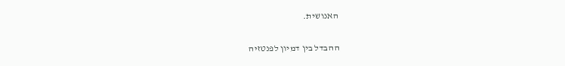האנושית.

ההבדל בין דמיון לפנטזיה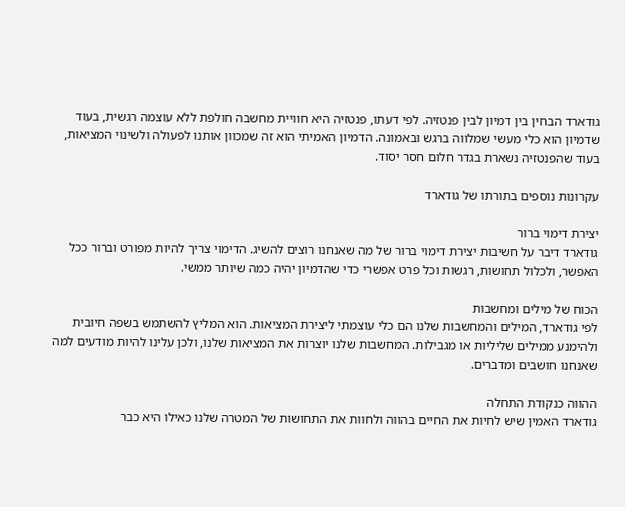גודארד הבחין בין דמיון לבין פנטזיה. לפי דעתו, פנטזיה היא חוויית מחשבה חולפת ללא עוצמה רגשית, בעוד שדמיון הוא כלי מעשי שמלווה ברגש ובאמונה. הדמיון האמיתי הוא זה שמכוון אותנו לפעולה ולשינוי המציאות, בעוד שהפנטזיה נשארת בגדר חלום חסר יסוד.

עקרונות נוספים בתורתו של גודארד

יצירת דימוי ברור
גודארד דיבר על חשיבות יצירת דימוי ברור של מה שאנחנו רוצים להשיג. הדימוי צריך להיות מפורט וברור ככל האפשר, ולכלול תחושות, רגשות וכל פרט אפשרי כדי שהדמיון יהיה כמה שיותר ממשי.

הכוח של מילים ומחשבות
לפי גודארד, המילים והמחשבות שלנו הם כלי עוצמתי ליצירת המציאות. הוא המליץ להשתמש בשפה חיובית ולהימנע ממילים שליליות או מגבילות. המחשבות שלנו יוצרות את המציאות שלנו, ולכן עלינו להיות מודעים למה שאנחנו חושבים ומדברים.

ההווה כנקודת התחלה
גודארד האמין שיש לחיות את החיים בהווה ולחוות את התחושות של המטרה שלנו כאילו היא כבר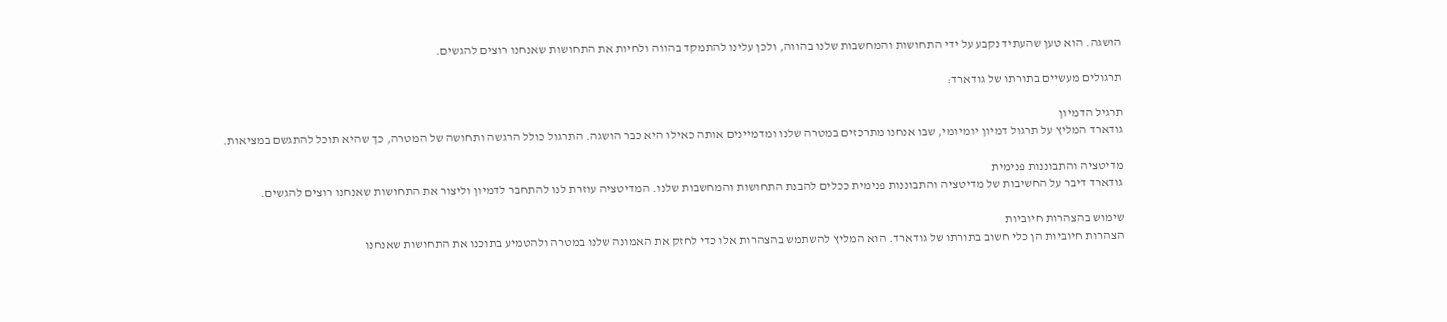הושגה. הוא טען שהעתיד נקבע על ידי התחושות והמחשבות שלנו בהווה, ולכן עלינו להתמקד בהווה ולחיות את התחושות שאנחנו רוצים להגשים.

תרגולים מעשיים בתורתו של גודארד:

תרגיל הדמיון
גודארד המליץ על תרגול דמיון יומיומי, שבו אנחנו מתרכזים במטרה שלנו ומדמיינים אותה כאילו היא כבר הושגה. התרגול כולל הרגשה ותחושה של המטרה, כך שהיא תוכל להתגשם במציאות.

מדיטציה והתבוננות פנימית
גודארד דיבר על החשיבות של מדיטציה והתבוננות פנימית ככלים להבנת התחושות והמחשבות שלנו. המדיטציה עוזרת לנו להתחבר לדמיון וליצור את התחושות שאנחנו רוצים להגשים.

שימוש בהצהרות חיוביות
הצהרות חיוביות הן כלי חשוב בתורתו של גודארד. הוא המליץ להשתמש בהצהרות אלו כדי לחזק את האמונה שלנו במטרה ולהטמיע בתוכנו את התחושות שאנחנו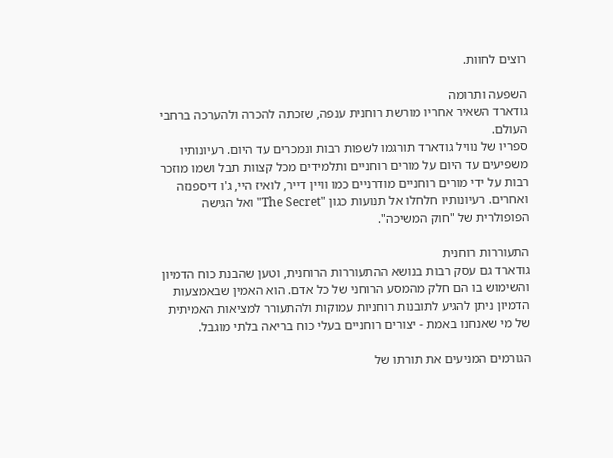רוצים לחוות.

השפעה ותרומה
גודארד השאיר אחריו מורשת רוחנית ענפה, שזכתה להכרה ולהערכה ברחבי העולם.
ספריו של נוויל גודארד תורגמו לשפות רבות ונמכרים עד היום. רעיונותיו משפיעים עד היום על מורים רוחניים ותלמידים מכל קצוות תבל ושמו מוזכר רבות על ידי מורים רוחניים מודרניים כמו וויין דייר, לואיז היי, ג'ו דיספנזה ואחרים. רעיונותיו חלחלו אל תנועות כגון "The Secret" ואל הגישה הפופולרית של "חוק המשיכה".

התעוררות רוחנית
גודארד גם עסק רבות בנושא ההתעוררות הרוחנית, וטען שהבנת כוח הדמיון והשימוש בו הם חלק מהמסע הרוחני של כל אדם. הוא האמין שבאמצעות הדמיון ניתן להגיע לתובנות רוחניות עמוקות ולהתעורר למציאות האמיתית של מי שאנחנו באמת - יצורים רוחניים בעלי כוח בריאה בלתי מוגבל.

הגורמים המניעים את תורתו של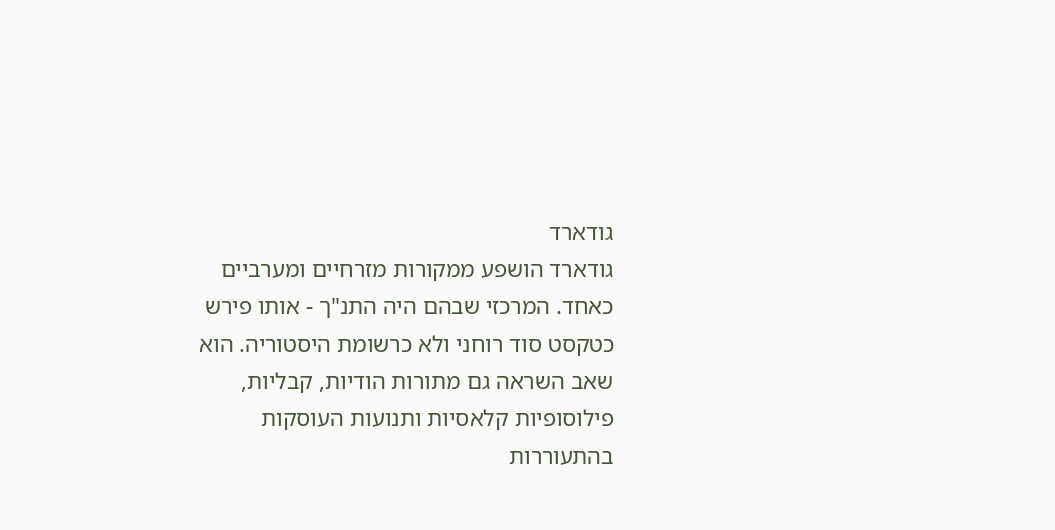גודארד
גודארד הושפע ממקורות מזרחיים ומערביים כאחד. המרכזי שבהם היה התנ"ך - אותו פירש כטקסט סוד רוחני ולא כרשומת היסטוריה. הוא שאב השראה גם מתורות הודיות, קבליות, פילוסופיות קלאסיות ותנועות העוסקות בהתעוררות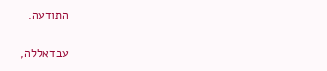התודעה.

עבדאללה,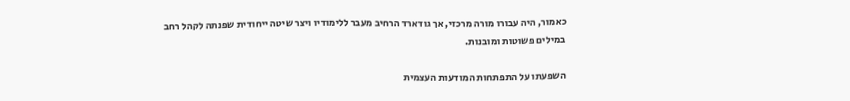כאמור, היה עבורו מורה מרכזי, אך גודארד הרחיב מעבר ללימודיו ויצר שיטה ייחודית שפנתה לקהל רחב במילים פשוטות ומובנות.

השפעתו על התפתחות המודעות העצמית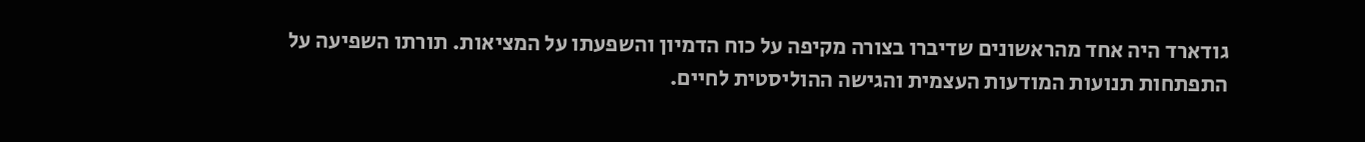גודארד היה אחד מהראשונים שדיברו בצורה מקיפה על כוח הדמיון והשפעתו על המציאות. תורתו השפיעה על התפתחות תנועות המודעות העצמית והגישה ההוליסטית לחיים.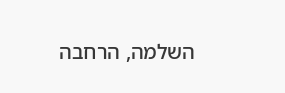השלמה, הרחבה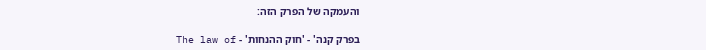והעמקה של הפרק הזה:

בפרק קנה' - 'חוק ההנחות' - The law of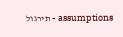assumptions - תירגול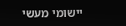יישומי מעשי